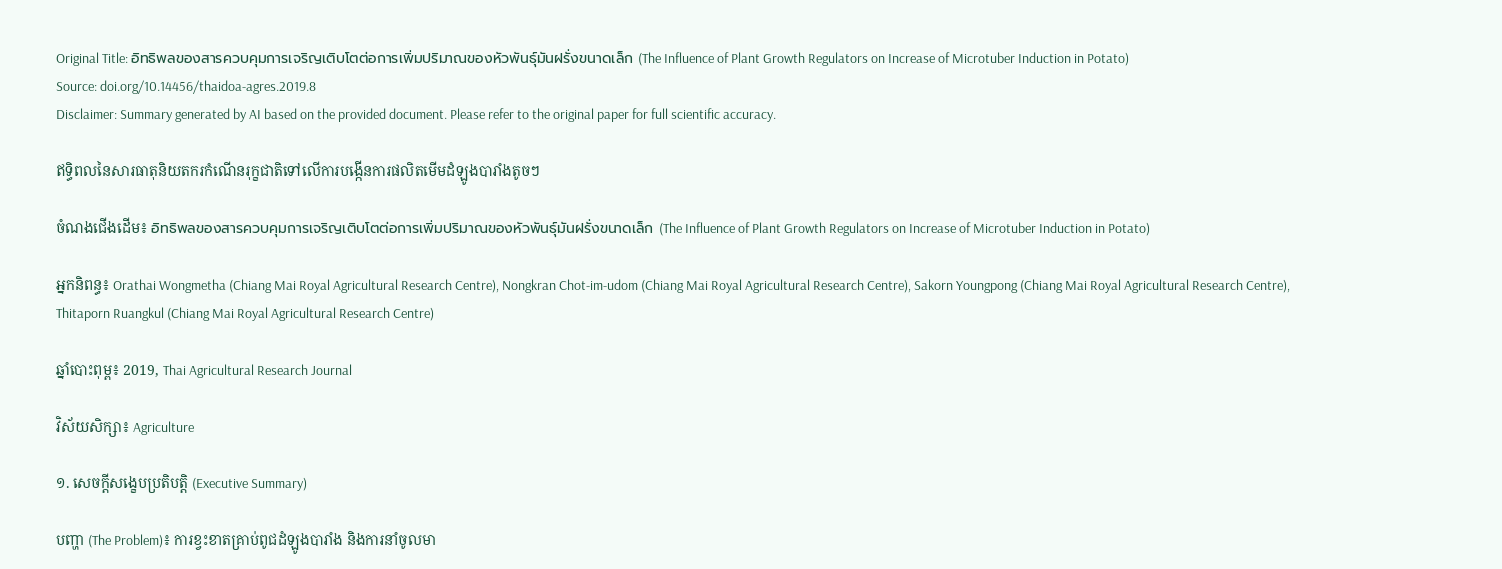Original Title: อิทธิพลของสารควบคุมการเจริญเติบโตต่อการเพิ่มปริมาณของหัวพันธุ์มันฝรั่งขนาดเล็ก (The Influence of Plant Growth Regulators on Increase of Microtuber Induction in Potato)
Source: doi.org/10.14456/thaidoa-agres.2019.8
Disclaimer: Summary generated by AI based on the provided document. Please refer to the original paper for full scientific accuracy.

ឥទ្ធិពលនៃសារធាតុនិយតករកំណើនរុក្ខជាតិទៅលើការបង្កើនការផលិតមើមដំឡូងបារាំងតូចៗ

ចំណងជើងដើម៖ อิทธิพลของสารควบคุมการเจริญเติบโตต่อการเพิ่มปริมาณของหัวพันธุ์มันฝรั่งขนาดเล็ก (The Influence of Plant Growth Regulators on Increase of Microtuber Induction in Potato)

អ្នកនិពន្ធ៖ Orathai Wongmetha (Chiang Mai Royal Agricultural Research Centre), Nongkran Chot-im-udom (Chiang Mai Royal Agricultural Research Centre), Sakorn Youngpong (Chiang Mai Royal Agricultural Research Centre), Thitaporn Ruangkul (Chiang Mai Royal Agricultural Research Centre)

ឆ្នាំបោះពុម្ព៖ 2019, Thai Agricultural Research Journal

វិស័យសិក្សា៖ Agriculture

១. សេចក្តីសង្ខេបប្រតិបត្តិ (Executive Summary)

បញ្ហា (The Problem)៖ ការខ្វះខាតគ្រាប់ពូជដំឡូងបារាំង និងការនាំចូលមា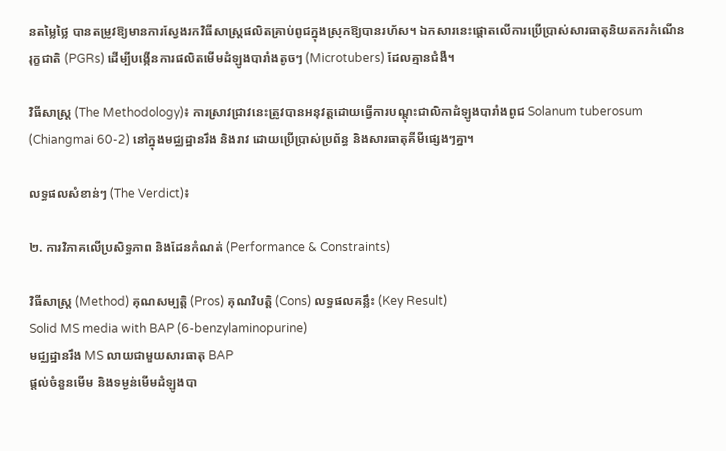នតម្លៃថ្លៃ បានតម្រូវឱ្យមានការស្វែងរកវិធីសាស្រ្តផលិតគ្រាប់ពូជក្នុងស្រុកឱ្យបានរហ័ស។ ឯកសារនេះផ្តោតលើការប្រើប្រាស់សារធាតុនិយតករកំណើនរុក្ខជាតិ (PGRs) ដើម្បីបង្កើនការផលិតមើមដំឡូងបារាំងតូចៗ (Microtubers) ដែលគ្មានជំងឺ។

វិធីសាស្ត្រ (The Methodology)៖ ការស្រាវជ្រាវនេះត្រូវបានអនុវត្តដោយធ្វើការបណ្តុះជាលិកាដំឡូងបារាំងពូជ Solanum tuberosum (Chiangmai 60-2) នៅក្នុងមជ្ឈដ្ឋានរឹង និងរាវ ដោយប្រើប្រាស់ប្រព័ន្ធ និងសារធាតុគីមីផ្សេងៗគ្នា។

លទ្ធផលសំខាន់ៗ (The Verdict)៖

២. ការវិភាគលើប្រសិទ្ធភាព និងដែនកំណត់ (Performance & Constraints)

វិធីសាស្ត្រ (Method) គុណសម្បត្តិ (Pros) គុណវិបត្តិ (Cons) លទ្ធផលគន្លឹះ (Key Result)
Solid MS media with BAP (6-benzylaminopurine)
មជ្ឈដ្ឋានរឹង MS លាយជាមួយសារធាតុ BAP
ផ្តល់ចំនួនមើម និងទម្ងន់មើមដំឡូងបា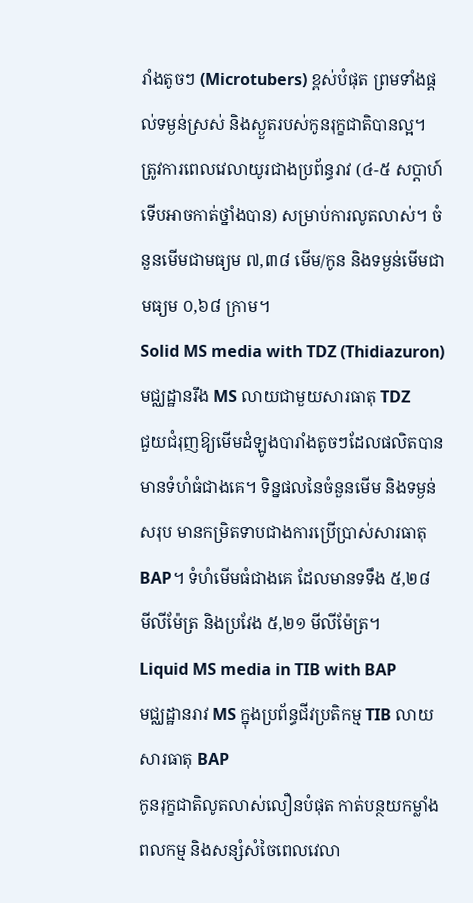រាំងតូចៗ (Microtubers) ខ្ពស់បំផុត ព្រមទាំងផ្តល់ទម្ងន់ស្រស់ និងស្ងួតរបស់កូនរុក្ខជាតិបានល្អ។ ត្រូវការពេលវេលាយូរជាងប្រព័ន្ធរាវ (៤-៥ សប្តាហ៍ទើបអាចកាត់ថ្នាំងបាន) សម្រាប់ការលូតលាស់។ ចំនួនមើមជាមធ្យម ៧,៣៨ មើម/កូន និងទម្ងន់មើមជាមធ្យម ០,៦៨ ក្រាម។
Solid MS media with TDZ (Thidiazuron)
មជ្ឈដ្ឋានរឹង MS លាយជាមួយសារធាតុ TDZ
ជួយជំរុញឱ្យមើមដំឡូងបារាំងតូចៗដែលផលិតបានមានទំហំធំជាងគេ។ ទិន្នផលនៃចំនួនមើម និងទម្ងន់សរុប មានកម្រិតទាបជាងការប្រើប្រាស់សារធាតុ BAP។ ទំហំមើមធំជាងគេ ដែលមានទទឹង ៥,២៨ មីលីម៉ែត្រ និងប្រវែង ៥,២១ មីលីម៉ែត្រ។
Liquid MS media in TIB with BAP
មជ្ឈដ្ឋានរាវ MS ក្នុងប្រព័ន្ធជីវប្រតិកម្ម TIB លាយសារធាតុ BAP
កូនរុក្ខជាតិលូតលាស់លឿនបំផុត កាត់បន្ថយកម្លាំងពលកម្ម និងសន្សំសំចៃពេលវេលា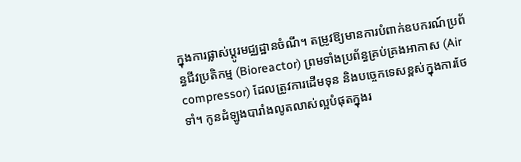ក្នុងការផ្លាស់ប្តូរមជ្ឈដ្ឋានចំណី។ តម្រូវឱ្យមានការបំពាក់ឧបករណ៍ប្រព័ន្ធជីវប្រតិកម្ម (Bioreactor) ព្រមទាំងប្រព័ន្ធគ្រប់គ្រងអាកាស (Air compressor) ដែលត្រូវការដើមទុន និងបច្ចេកទេសខ្ពស់ក្នុងការថែទាំ។ កូនដំឡូងបារាំងលូតលាស់ល្អបំផុតក្នុងរ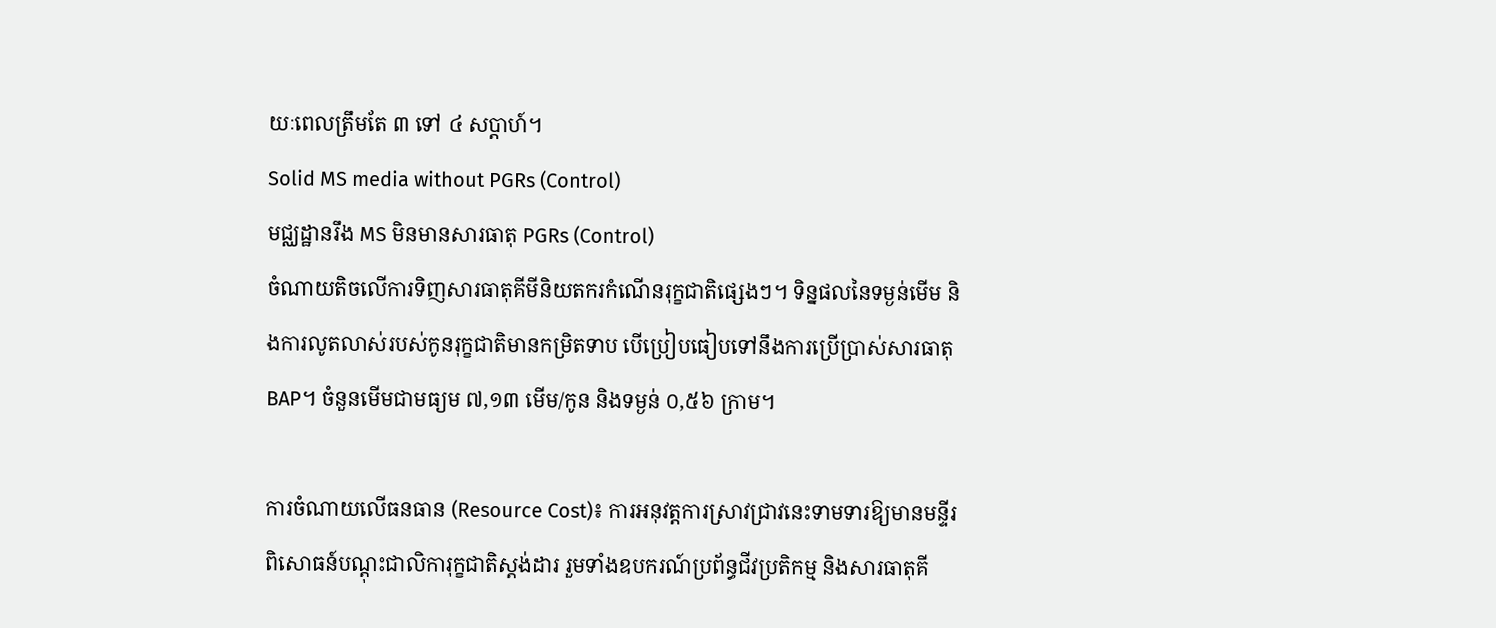យៈពេលត្រឹមតែ ៣ ទៅ ៤ សប្តាហ៍។
Solid MS media without PGRs (Control)
មជ្ឈដ្ឋានរឹង MS មិនមានសារធាតុ PGRs (Control)
ចំណាយតិចលើការទិញសារធាតុគីមីនិយតករកំណើនរុក្ខជាតិផ្សេងៗ។ ទិន្នផលនៃទម្ងន់មើម និងការលូតលាស់របស់កូនរុក្ខជាតិមានកម្រិតទាប បើប្រៀបធៀបទៅនឹងការប្រើប្រាស់សារធាតុ BAP។ ចំនួនមើមជាមធ្យម ៧,១៣ មើម/កូន និងទម្ងន់ ០,៥៦ ក្រាម។

ការចំណាយលើធនធាន (Resource Cost)៖ ការអនុវត្តការស្រាវជ្រាវនេះទាមទារឱ្យមានមន្ទីរពិសោធន៍បណ្តុះជាលិការុក្ខជាតិស្តង់ដារ រួមទាំងឧបករណ៍ប្រព័ន្ធជីវប្រតិកម្ម និងសារធាតុគី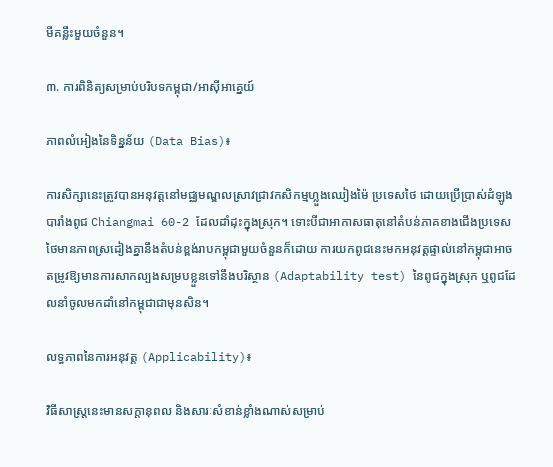មីគន្លឹះមួយចំនួន។

៣. ការពិនិត្យសម្រាប់បរិបទកម្ពុជា/អាស៊ីអាគ្នេយ៍

ភាពលំអៀងនៃទិន្នន័យ (Data Bias)៖

ការសិក្សានេះត្រូវបានអនុវត្តនៅមជ្ឈមណ្ឌលស្រាវជ្រាវកសិកម្មហ្លួងឈៀងម៉ៃ ប្រទេសថៃ ដោយប្រើប្រាស់ដំឡូងបារាំងពូជ Chiangmai 60-2 ដែលដាំដុះក្នុងស្រុក។ ទោះបីជាអាកាសធាតុនៅតំបន់ភាគខាងជើងប្រទេសថៃមានភាពស្រដៀងគ្នានឹងតំបន់ខ្ពង់រាបកម្ពុជាមួយចំនួនក៏ដោយ ការយកពូជនេះមកអនុវត្តផ្ទាល់នៅកម្ពុជាអាចតម្រូវឱ្យមានការសាកល្បងសម្របខ្លួនទៅនឹងបរិស្ថាន (Adaptability test) នៃពូជក្នុងស្រុក ឬពូជដែលនាំចូលមកដាំនៅកម្ពុជាជាមុនសិន។

លទ្ធភាពនៃការអនុវត្ត (Applicability)៖

វិធីសាស្ត្រនេះមានសក្តានុពល និងសារៈសំខាន់ខ្លាំងណាស់សម្រាប់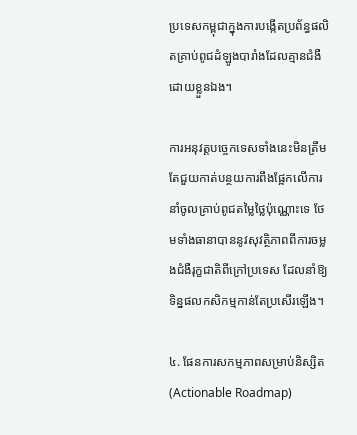ប្រទេសកម្ពុជាក្នុងការបង្កើតប្រព័ន្ធផលិតគ្រាប់ពូជដំឡូងបារាំងដែលគ្មានជំងឺដោយខ្លួនឯង។

ការអនុវត្តបច្ចេកទេសទាំងនេះមិនត្រឹមតែជួយកាត់បន្ថយការពឹងផ្អែកលើការនាំចូលគ្រាប់ពូជតម្លៃថ្លៃប៉ុណ្ណោះទេ ថែមទាំងធានាបាននូវសុវត្ថិភាពពីការចម្លងជំងឺរុក្ខជាតិពីក្រៅប្រទេស ដែលនាំឱ្យទិន្នផលកសិកម្មកាន់តែប្រសើរឡើង។

៤. ផែនការសកម្មភាពសម្រាប់និស្សិត (Actionable Roadmap)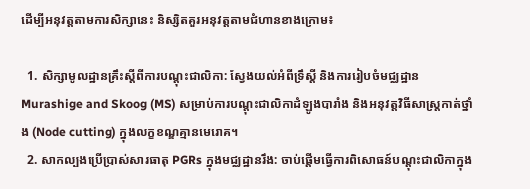ដើម្បីអនុវត្តតាមការសិក្សានេះ និស្សិតគួរអនុវត្តតាមជំហានខាងក្រោម៖

  1. សិក្សាមូលដ្ឋានគ្រឹះស្តីពីការបណ្តុះជាលិកា: ស្វែងយល់អំពីទ្រឹស្តី និងការរៀបចំមជ្ឈដ្ឋាន Murashige and Skoog (MS) សម្រាប់ការបណ្តុះជាលិកាដំឡូងបារាំង និងអនុវត្តវិធីសាស្ត្រកាត់ថ្នាំង (Node cutting) ក្នុងលក្ខខណ្ឌគ្មានមេរោគ។
  2. សាកល្បងប្រើប្រាស់សារធាតុ PGRs ក្នុងមជ្ឈដ្ឋានរឹង: ចាប់ផ្តើមធ្វើការពិសោធន៍បណ្តុះជាលិកាក្នុង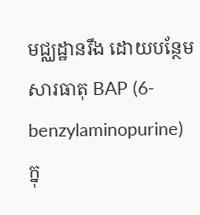មជ្ឈដ្ឋានរឹង ដោយបន្ថែមសារធាតុ BAP (6-benzylaminopurine) ក្នុ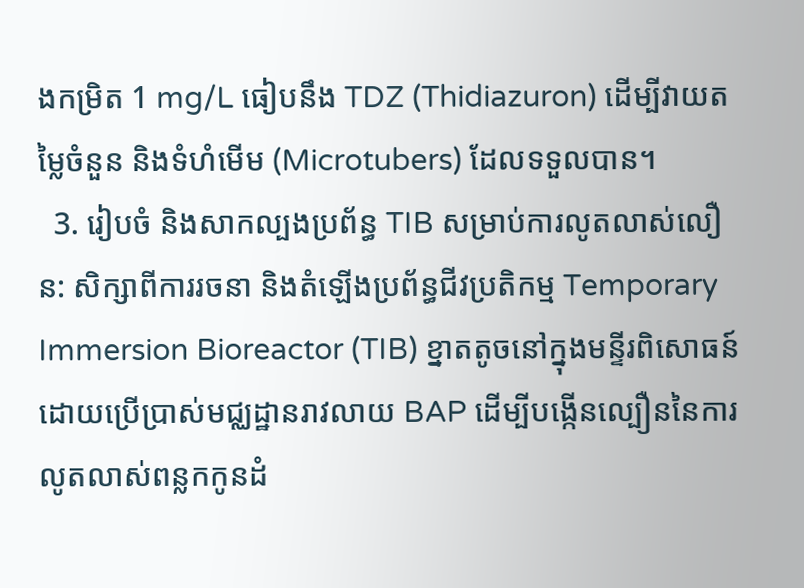ងកម្រិត 1 mg/L ធៀបនឹង TDZ (Thidiazuron) ដើម្បីវាយតម្លៃចំនួន និងទំហំមើម (Microtubers) ដែលទទួលបាន។
  3. រៀបចំ និងសាកល្បងប្រព័ន្ធ TIB សម្រាប់ការលូតលាស់លឿន: សិក្សាពីការរចនា និងតំឡើងប្រព័ន្ធជីវប្រតិកម្ម Temporary Immersion Bioreactor (TIB) ខ្នាតតូចនៅក្នុងមន្ទីរពិសោធន៍ ដោយប្រើប្រាស់មជ្ឈដ្ឋានរាវលាយ BAP ដើម្បីបង្កើនល្បឿននៃការលូតលាស់ពន្លកកូនដំ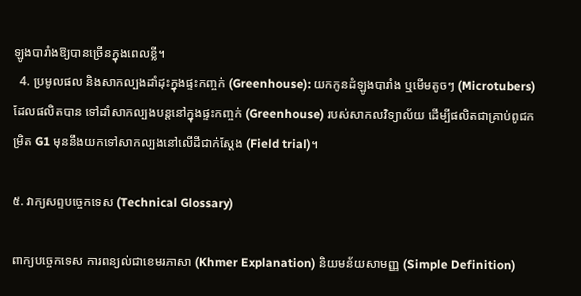ឡូងបារាំងឱ្យបានច្រើនក្នុងពេលខ្លី។
  4. ប្រមូលផល និងសាកល្បងដាំដុះក្នុងផ្ទះកញ្ចក់ (Greenhouse): យកកូនដំឡូងបារាំង ឬមើមតូចៗ (Microtubers) ដែលផលិតបាន ទៅដាំសាកល្បងបន្តនៅក្នុងផ្ទះកញ្ចក់ (Greenhouse) របស់សាកលវិទ្យាល័យ ដើម្បីផលិតជាគ្រាប់ពូជកម្រិត G1 មុននឹងយកទៅសាកល្បងនៅលើដីជាក់ស្តែង (Field trial)។

៥. វាក្យសព្ទបច្ចេកទេស (Technical Glossary)

ពាក្យបច្ចេកទេស ការពន្យល់ជាខេមរភាសា (Khmer Explanation) និយមន័យសាមញ្ញ (Simple Definition)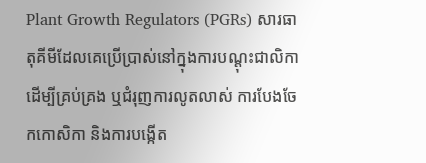Plant Growth Regulators (PGRs) សារធាតុគីមីដែលគេប្រើប្រាស់នៅក្នុងការបណ្តុះជាលិកា ដើម្បីគ្រប់គ្រង ឬជំរុញការលូតលាស់ ការបែងចែកកោសិកា និងការបង្កើត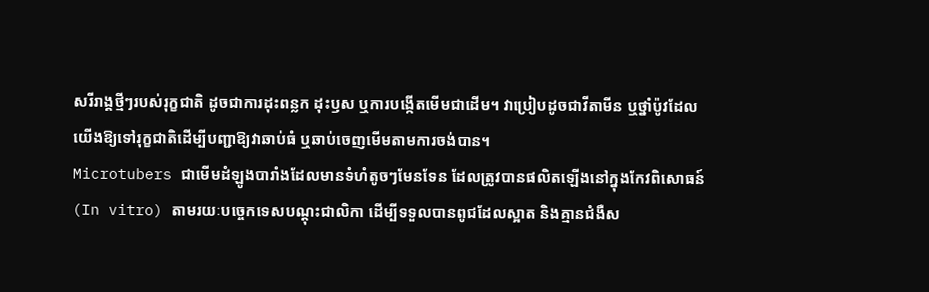សរីរាង្គថ្មីៗរបស់រុក្ខជាតិ ដូចជាការដុះពន្លក ដុះឫស ឬការបង្កើតមើមជាដើម។ វាប្រៀបដូចជាវីតាមីន ឬថ្នាំប៉ូវដែលយើងឱ្យទៅរុក្ខជាតិដើម្បីបញ្ជាឱ្យវាឆាប់ធំ ឬឆាប់ចេញមើមតាមការចង់បាន។
Microtubers ជាមើមដំឡូងបារាំងដែលមានទំហំតូចៗមែនទែន ដែលត្រូវបានផលិតឡើងនៅក្នុងកែវពិសោធន៍ (In vitro) តាមរយៈបច្ចេកទេសបណ្តុះជាលិកា ដើម្បីទទួលបានពូជដែលស្អាត និងគ្មានជំងឺស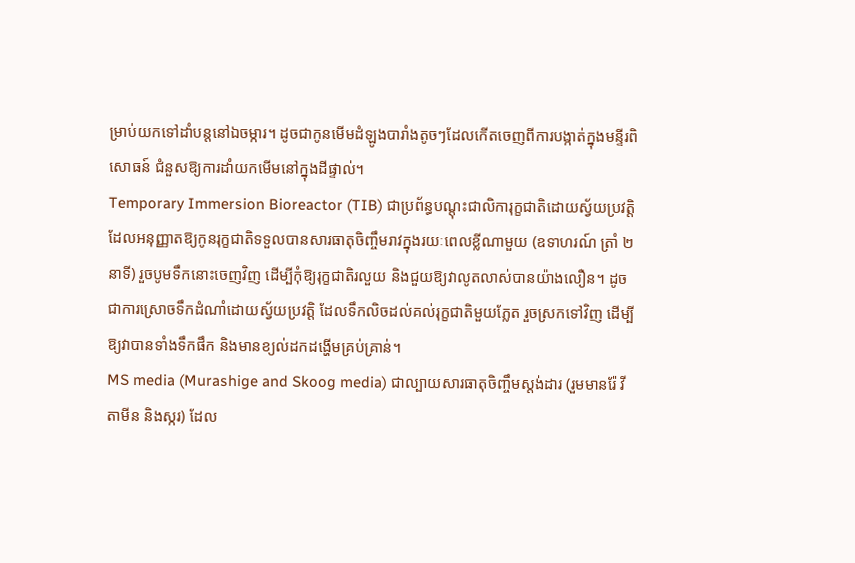ម្រាប់យកទៅដាំបន្តនៅឯចម្ការ។ ដូចជាកូនមើមដំឡូងបារាំងតូចៗដែលកើតចេញពីការបង្កាត់ក្នុងមន្ទីរពិសោធន៍ ជំនួសឱ្យការដាំយកមើមនៅក្នុងដីផ្ទាល់។
Temporary Immersion Bioreactor (TIB) ជាប្រព័ន្ធបណ្តុះជាលិការុក្ខជាតិដោយស្វ័យប្រវត្តិ ដែលអនុញ្ញាតឱ្យកូនរុក្ខជាតិទទួលបានសារធាតុចិញ្ចឹមរាវក្នុងរយៈពេលខ្លីណាមួយ (ឧទាហរណ៍ ត្រាំ ២នាទី) រួចបូមទឹកនោះចេញវិញ ដើម្បីកុំឱ្យរុក្ខជាតិរលួយ និងជួយឱ្យវាលូតលាស់បានយ៉ាងលឿន។ ដូចជាការស្រោចទឹកដំណាំដោយស្វ័យប្រវត្តិ ដែលទឹកលិចដល់គល់រុក្ខជាតិមួយភ្លែត រួចស្រកទៅវិញ ដើម្បីឱ្យវាបានទាំងទឹកផឹក និងមានខ្យល់ដកដង្ហើមគ្រប់គ្រាន់។
MS media (Murashige and Skoog media) ជាល្បាយសារធាតុចិញ្ចឹមស្តង់ដារ (រួមមានរ៉ែ វីតាមីន និងស្ករ) ដែល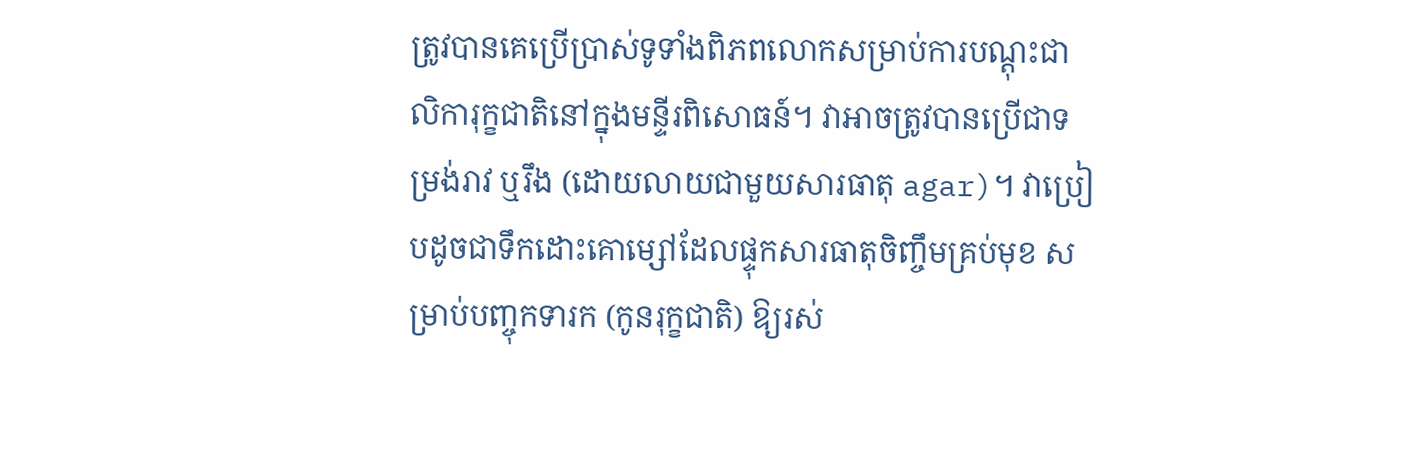ត្រូវបានគេប្រើប្រាស់ទូទាំងពិភពលោកសម្រាប់ការបណ្តុះជាលិការុក្ខជាតិនៅក្នុងមន្ទីរពិសោធន៍។ វាអាចត្រូវបានប្រើជាទម្រង់រាវ ឬរឹង (ដោយលាយជាមួយសារធាតុ agar)។ វាប្រៀបដូចជាទឹកដោះគោម្សៅដែលផ្ទុកសារធាតុចិញ្ចឹមគ្រប់មុខ សម្រាប់បញ្ចុកទារក (កូនរុក្ខជាតិ) ឱ្យរស់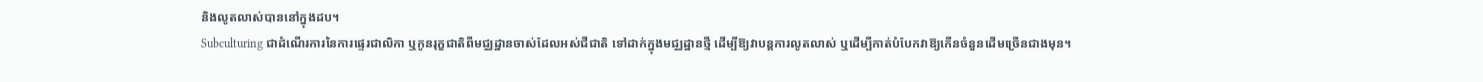និងលូតលាស់បាននៅក្នុងដប។
Subculturing ជាដំណើរការនៃការផ្ទេរជាលិកា ឬកូនរុក្ខជាតិពីមជ្ឈដ្ឋានចាស់ដែលអស់ជីជាតិ ទៅដាក់ក្នុងមជ្ឈដ្ឋានថ្មី ដើម្បីឱ្យវាបន្តការលូតលាស់ ឬដើម្បីកាត់បំបែកវាឱ្យកើនចំនួនដើមច្រើនជាងមុន។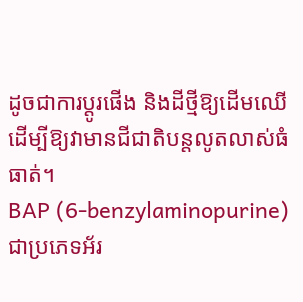ដូចជាការប្តូរផើង និងដីថ្មីឱ្យដើមឈើ ដើម្បីឱ្យវាមានជីជាតិបន្តលូតលាស់ធំធាត់។
BAP (6-benzylaminopurine) ជាប្រភេទអ័រ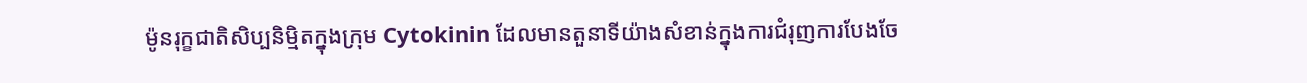ម៉ូនរុក្ខជាតិសិប្បនិម្មិតក្នុងក្រុម Cytokinin ដែលមានតួនាទីយ៉ាងសំខាន់ក្នុងការជំរុញការបែងចែ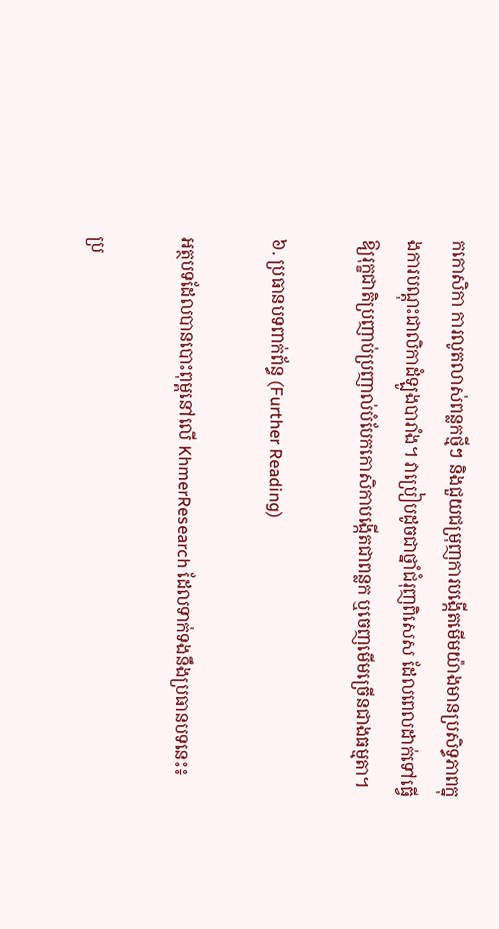កកោសិកា ការលូតលាស់ពន្លកថ្មីៗ និងជួយជម្រុញការបង្កើតមើមយ៉ាងមានប្រសិទ្ធភាពក្នុងការបណ្តុះជាលិកាដំឡូងបារាំង។ វាប្រៀបដូចជាថ្នាំជំរុញពិសេស ដែលពេលដាក់ទៅធ្វើឱ្យរុក្ខជាតិប្រញាប់ប្រញាល់បំបែកកោសិកាបង្កើតជាពន្លក ឬចេញមើមច្រើនជាងធម្មតា។

៦. ប្រធានបទពាក់ព័ន្ធ (Further Reading)

អត្ថបទដែលបានបោះពុម្ពនៅលើ KhmerResearch ដែលទាក់ទងនឹងប្រធានបទនេះ៖

ប្រ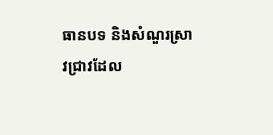ធានបទ និងសំណួរស្រាវជ្រាវដែល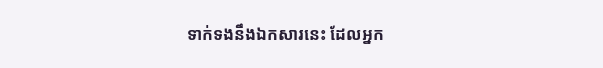ទាក់ទងនឹងឯកសារនេះ ដែលអ្នក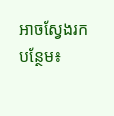អាចស្វែងរកបន្ថែម៖